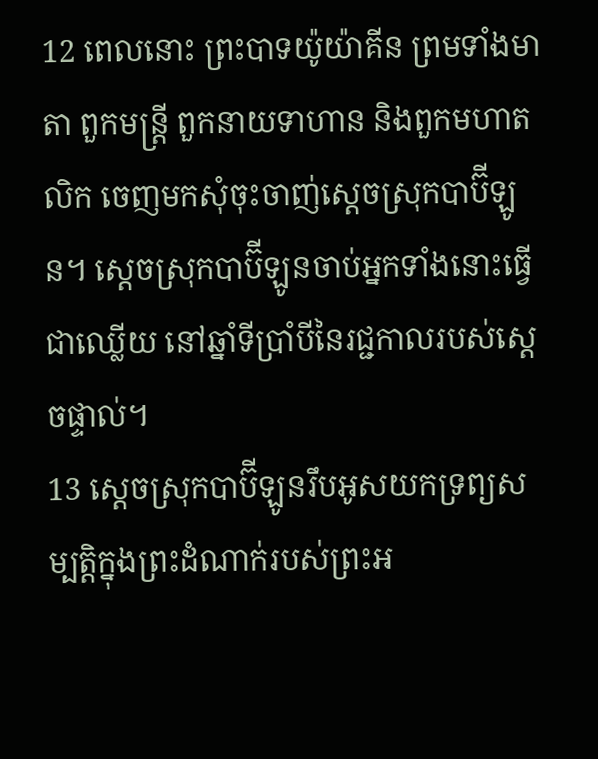12 ពេលនោះ ព្រះបាទយ៉ូយ៉ាគីន ព្រមទាំងមាតា ពួកមន្ត្រី ពួកនាយទាហាន និងពួកមហាតលិក ចេញមកសុំចុះចាញ់ស្ដេចស្រុកបាប៊ីឡូន។ ស្ដេចស្រុកបាប៊ីឡូនចាប់អ្នកទាំងនោះធ្វើជាឈ្លើយ នៅឆ្នាំទីប្រាំបីនៃរជ្ជកាលរបស់ស្ដេចផ្ទាល់។
13 ស្ដេចស្រុកបាប៊ីឡូនរឹបអូសយកទ្រព្យសម្បត្តិក្នុងព្រះដំណាក់របស់ព្រះអ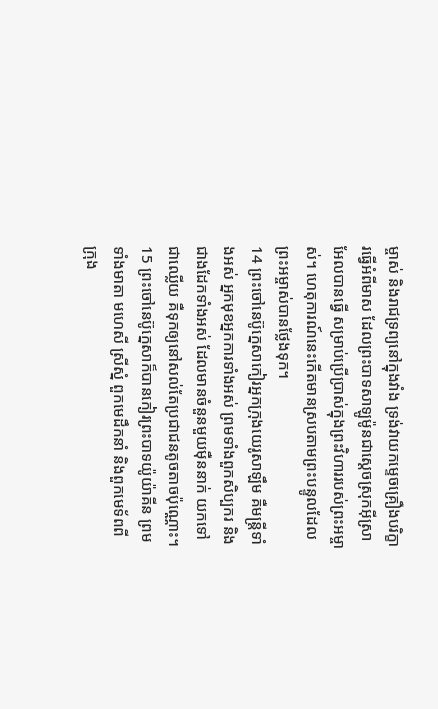ម្ចាស់ និងរាជទ្រព្យនៅក្នុងវាំង ទ្រង់វាយកម្ទេចគ្រឿងបរិក្ខារធ្វើអំពីមាស ដែលព្រះបាទសាឡូម៉ូនជាស្ដេចស្រុកអ៊ីស្រាអែលបានធ្វើ សម្រាប់ប្រើប្រាស់ក្នុងព្រះវិហាររបស់ព្រះអម្ចាស់។ ហេតុការណ៍នេះកើតមានស្របតាមព្រះបន្ទូលដែលព្រះអម្ចាស់បានថ្លែងទុក។
14 ព្រះចៅនេប៊ូក្នេសាកៀរអ្នកក្រុងយេរូសាឡឹម គឺមន្ត្រីទាំងអស់ អ្នកមុខអ្នកការទាំងអស់ ព្រមទាំងពួកសិប្បករ និងជាងដែកទាំងអស់ ដែលមានចំនួនមួយម៉ឺននាក់ យកទៅជាឈ្លើយ គឺទុកឲ្យនៅសល់តែប្រជាជនតូចតាចប៉ុណ្ណោះ។
15 ព្រះចៅនេប៊ូក្នេសាក៏បានកៀរព្រះបាទយ៉ូយ៉ាគីន ព្រមទាំងមាតា មហេសី ស្រីស្នំ ពួកមេដឹកនាំ និងពួកមេទ័ពពីក្រុង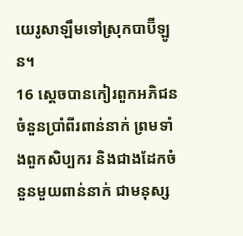យេរូសាឡឹមទៅស្រុកបាប៊ីឡូន។
16 ស្ដេចបានកៀរពួកអភិជនចំនួនប្រាំពីរពាន់នាក់ ព្រមទាំងពួកសិប្បករ និងជាងដែកចំនួនមួយពាន់នាក់ ជាមនុស្ស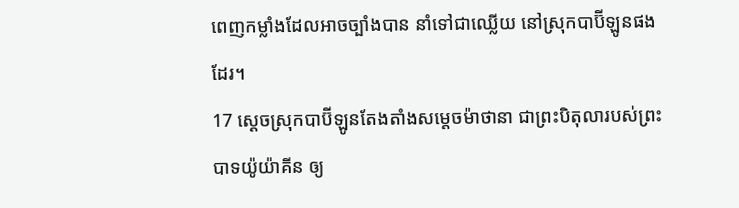ពេញកម្លាំងដែលអាចច្បាំងបាន នាំទៅជាឈ្លើយ នៅស្រុកបាប៊ីឡូនផងដែរ។
17 ស្ដេចស្រុកបាប៊ីឡូនតែងតាំងសម្ដេចម៉ាថានា ជាព្រះបិតុលារបស់ព្រះបាទយ៉ូយ៉ាគីន ឲ្យ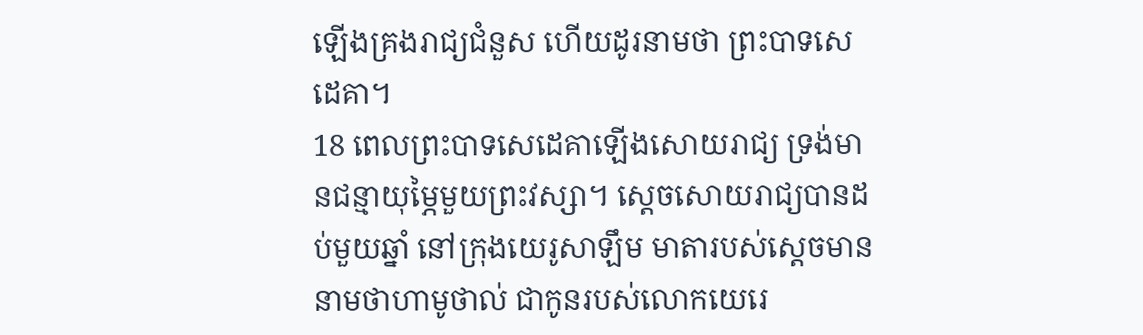ឡើងគ្រងរាជ្យជំនួស ហើយដូរនាមថា ព្រះបាទសេដេគា។
18 ពេលព្រះបាទសេដេគាឡើងសោយរាជ្យ ទ្រង់មានជន្មាយុម្ភៃមួយព្រះវស្សា។ ស្ដេចសោយរាជ្យបានដប់មួយឆ្នាំ នៅក្រុងយេរូសាឡឹម មាតារបស់ស្ដេចមាននាមថាហាមូថាល់ ជាកូនរបស់លោកយេរេ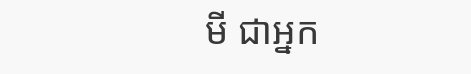មី ជាអ្នក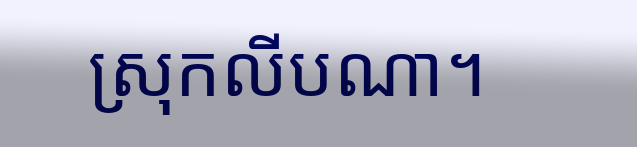ស្រុកលីបណា។